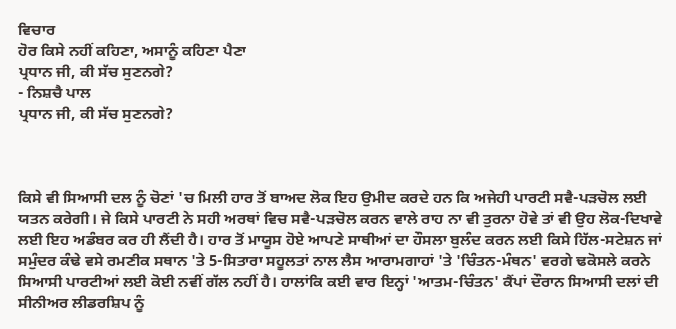ਵਿਚਾਰ
ਹੋਰ ਕਿਸੇ ਨਹੀਂ ਕਹਿਣਾ, ਅਸਾਨੂੰ ਕਹਿਣਾ ਪੈਣਾ
ਪ੍ਰਧਾਨ ਜੀ, ਕੀ ਸੱਚ ਸੁਣਨਗੇ?
- ਨਿਸ਼ਚੈ ਪਾਲ
ਪ੍ਰਧਾਨ ਜੀ, ਕੀ ਸੱਚ ਸੁਣਨਗੇ?



ਕਿਸੇ ਵੀ ਸਿਆਸੀ ਦਲ ਨੂੰ ਚੋਣਾਂ 'ਚ ਮਿਲੀ ਹਾਰ ਤੋਂ ਬਾਅਦ ਲੋਕ ਇਹ ਉਮੀਦ ਕਰਦੇ ਹਨ ਕਿ ਅਜੇਹੀ ਪਾਰਟੀ ਸਵੈ-ਪੜਚੋਲ ਲਈ ਯਤਨ ਕਰੇਗੀ। ਜੇ ਕਿਸੇ ਪਾਰਟੀ ਨੇ ਸਹੀ ਅਰਥਾਂ ਵਿਚ ਸਵੈ-ਪੜਚੋਲ ਕਰਨ ਵਾਲੇ ਰਾਹ ਨਾ ਵੀ ਤੁਰਨਾ ਹੋਵੇ ਤਾਂ ਵੀ ਉਹ ਲੋਕ-ਦਿਖਾਵੇ ਲਈ ਇਹ ਅਡੰਬਰ ਕਰ ਹੀ ਲੈਂਦੀ ਹੈ। ਹਾਰ ਤੋਂ ਮਾਯੂਸ ਹੋਏ ਆਪਣੇ ਸਾਥੀਆਂ ਦਾ ਹੌਸਲਾ ਬੁਲੰਦ ਕਰਨ ਲਈ ਕਿਸੇ ਹਿੱਲ-ਸਟੇਸ਼ਨ ਜਾਂ ਸਮੁੰਦਰ ਕੰਢੇ ਵਸੇ ਰਮਣੀਕ ਸਥਾਨ 'ਤੇ 5-ਸਿਤਾਰਾ ਸਹੂਲਤਾਂ ਨਾਲ ਲੈਸ ਆਰਾਮਗਾਹਾਂ 'ਤੇ 'ਚਿੰਤਨ-ਮੰਥਨ' ਵਰਗੇ ਢਕੋਸਲੇ ਕਰਨੇ ਸਿਆਸੀ ਪਾਰਟੀਆਂ ਲਈ ਕੋਈ ਨਵੀਂ ਗੱਲ ਨਹੀਂ ਹੈ। ਹਾਲਾਂਕਿ ਕਈ ਵਾਰ ਇਨ੍ਹਾਂ 'ਆਤਮ-ਚਿੰਤਨ' ਕੈਂਪਾਂ ਦੌਰਾਨ ਸਿਆਸੀ ਦਲਾਂ ਦੀ ਸੀਨੀਅਰ ਲੀਡਰਸ਼ਿਪ ਨੂੰ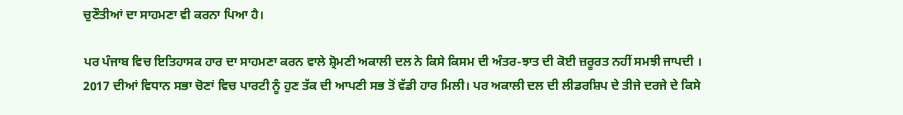ਚੁਣੌਤੀਆਂ ਦਾ ਸਾਹਮਣਾ ਵੀ ਕਰਨਾ ਪਿਆ ਹੈ।

ਪਰ ਪੰਜਾਬ ਵਿਚ ਇਤਿਹਾਸਕ ਹਾਰ ਦਾ ਸਾਹਮਣਾ ਕਰਨ ਵਾਲੇ ਸ਼੍ਰੋਮਣੀ ਅਕਾਲੀ ਦਲ ਨੇ ਕਿਸੇ ਕਿਸਮ ਦੀ ਅੰਤਰ-ਝਾਤ ਦੀ ਕੋਈ ਜ਼ਰੂਰਤ ਨਹੀਂ ਸਮਝੀ ਜਾਪਦੀ । 2017 ਦੀਆਂ ਵਿਧਾਨ ਸਭਾ ਚੋਣਾਂ ਵਿਚ ਪਾਰਟੀ ਨੂੰ ਹੁਣ ਤੱਕ ਦੀ ਆਪਣੀ ਸਭ ਤੋਂ ਵੱਡੀ ਹਾਰ ਮਿਲੀ। ਪਰ ਅਕਾਲੀ ਦਲ ਦੀ ਲੀਡਰਸ਼ਿਪ ਦੇ ਤੀਜੇ ਦਰਜੇ ਦੇ ਕਿਸੇ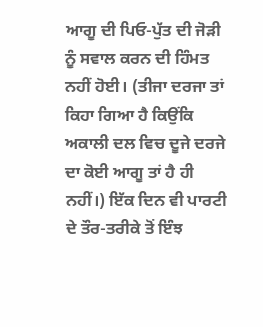ਆਗੂ ਦੀ ਪਿਓ-ਪੁੱਤ ਦੀ ਜੋੜੀ ਨੂੰ ਸਵਾਲ ਕਰਨ ਦੀ ਹਿੰਮਤ ਨਹੀਂ ਹੋਈ। (ਤੀਜਾ ਦਰਜਾ ਤਾਂ ਕਿਹਾ ਗਿਆ ਹੈ ਕਿਉਂਕਿ ਅਕਾਲੀ ਦਲ ਵਿਚ ਦੂਜੇ ਦਰਜੇ ਦਾ ਕੋਈ ਆਗੂ ਤਾਂ ਹੈ ਹੀ ਨਹੀਂ।) ਇੱਕ ਦਿਨ ਵੀ ਪਾਰਟੀ ਦੇ ਤੌਰ-ਤਰੀਕੇ ਤੋਂ ਇੰਝ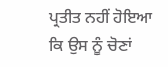ਪ੍ਰਤੀਤ ਨਹੀਂ ਹੋਇਆ ਕਿ ਉਸ ਨੂੰ ਚੋਣਾਂ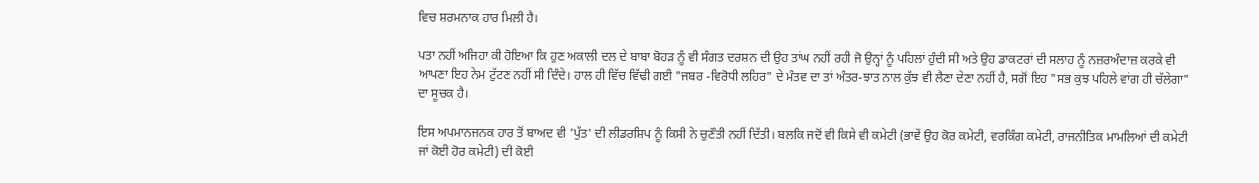ਵਿਚ ਸ਼ਰਮਨਾਕ ਹਾਰ ਮਿਲੀ ਹੈ।

ਪਤਾ ਨਹੀਂ ਅਜਿਹਾ ਕੀ ਹੋਇਆ ਕਿ ਹੁਣ ਅਕਾਲੀ ਦਲ ਦੇ ਬਾਬਾ ਬੋਹੜ ਨੂੰ ਵੀ ਸੰਗਤ ਦਰਸ਼ਨ ਦੀ ਉਹ ਤਾਂਘ ਨਹੀਂ ਰਹੀ ਜੋ ਉਨ੍ਹਾਂ ਨੂੰ ਪਹਿਲਾਂ ਹੁੰਦੀ ਸੀ ਅਤੇ ਉਹ ਡਾਕਟਰਾਂ ਦੀ ਸਲਾਹ ਨੂੰ ਨਜ਼ਰਅੰਦਾਜ਼ ਕਰਕੇ ਵੀ ਆਪਣਾ ਇਹ ਨੇਮ ਟੁੱਟਣ ਨਹੀਂ ਸੀ ਦਿੰਦੇ। ਹਾਲ ਹੀ ਵਿੱਚ ਵਿੱਢੀ ਗਈ "ਜਬਰ -ਵਿਰੋਧੀ ਲਹਿਰ" ਦੇ ਮੰਤਵ ਦਾ ਤਾਂ ਅੰਤਰ-ਝਾਤ ਨਾਲ ਕੁੱਝ ਵੀ ਲੈਣਾ ਦੇਣਾ ਨਹੀਂ ਹੈ, ਸਗੋਂ ਇਹ "ਸਭ ਕੁਝ ਪਹਿਲੇ ਵਾਂਗ ਹੀ ਚੱਲੇਗਾ" ਦਾ ਸੂਚਕ ਹੈ।

ਇਸ ਅਪਮਾਨਜਨਕ ਹਾਰ ਤੋਂ ਬਾਅਦ ਵੀ 'ਪੁੱਤ' ਦੀ ਲੀਡਰਸ਼ਿਪ ਨੂੰ ਕਿਸੀ ਨੇ ਚੁਣੌਤੀ ਨਹੀਂ ਦਿੱਤੀ। ਬਲਕਿ ਜਦੋਂ ਵੀ ਕਿਸੇ ਵੀ ਕਮੇਟੀ (ਭਾਵੇਂ ਉਹ ਕੋਰ ਕਮੇਟੀ, ਵਰਕਿੰਗ ਕਮੇਟੀ, ਰਾਜਨੀਤਿਕ ਮਾਮਲਿਆਂ ਦੀ ਕਮੇਟੀ ਜਾਂ ਕੋਈ ਹੋਰ ਕਮੇਟੀ) ਦੀ ਕੋਈ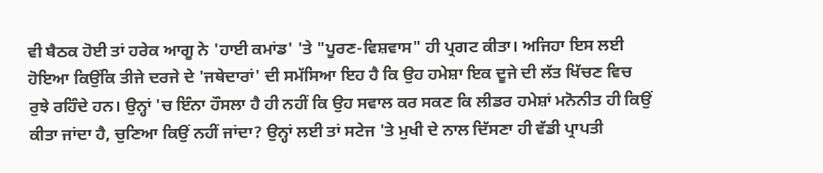ਵੀ ਬੈਠਕ ਹੋਈ ਤਾਂ ਹਰੇਕ ਆਗੂ ਨੇ 'ਹਾਈ ਕਮਾਂਡ' 'ਤੇ "ਪੂਰਣ-ਵਿਸ਼ਵਾਸ" ਹੀ ਪ੍ਰਗਟ ਕੀਤਾ। ਅਜਿਹਾ ਇਸ ਲਈ ਹੋਇਆ ਕਿਉਂਕਿ ਤੀਜੇ ਦਰਜੇ ਦੇ 'ਜਥੇਦਾਰਾਂ' ਦੀ ਸਮੱਸਿਆ ਇਹ ਹੈ ਕਿ ਉਹ ਹਮੇਸ਼ਾ ਇਕ ਦੂਜੇ ਦੀ ਲੱਤ ਖਿੱਚਣ ਵਿਚ ਰੁਝੇ ਰਹਿੰਦੇ ਹਨ। ਉਨ੍ਹਾਂ 'ਚ ਇੰਨਾ ਹੌਸਲਾ ਹੈ ਹੀ ਨਹੀਂ ਕਿ ਉਹ ਸਵਾਲ ਕਰ ਸਕਣ ਕਿ ਲੀਡਰ ਹਮੇਸ਼ਾਂ ਮਨੋਨੀਤ ਹੀ ਕਿਉਂ ਕੀਤਾ ਜਾਂਦਾ ਹੈ, ਚੁਣਿਆ ਕਿਉਂ ਨਹੀਂ ਜਾਂਦਾ? ਉਨ੍ਹਾਂ ਲਈ ਤਾਂ ਸਟੇਜ 'ਤੇ ਮੁਖੀ ਦੇ ਨਾਲ ਦਿੱਸਣਾ ਹੀ ਵੱਡੀ ਪ੍ਰਾਪਤੀ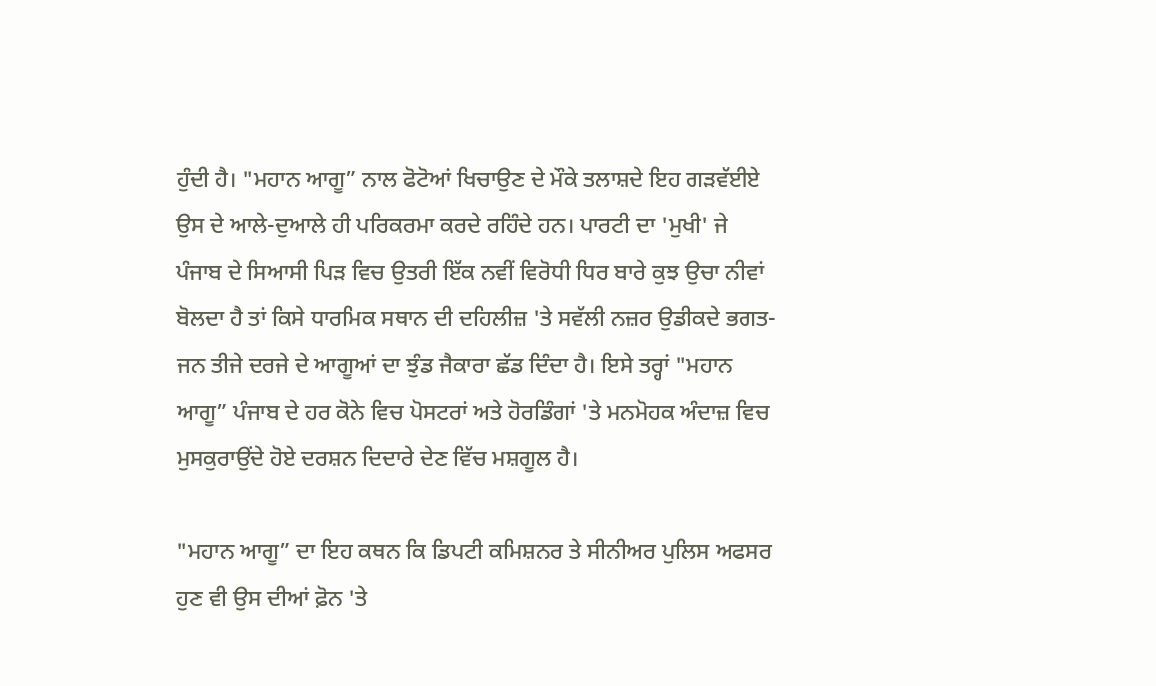ਹੁੰਦੀ ਹੈ। "ਮਹਾਨ ਆਗੂ” ਨਾਲ ਫੋਟੋਆਂ ਖਿਚਾਉਣ ਦੇ ਮੌਕੇ ਤਲਾਸ਼ਦੇ ਇਹ ਗੜਵੱਈਏ ਉਸ ਦੇ ਆਲੇ-ਦੁਆਲੇ ਹੀ ਪਰਿਕਰਮਾ ਕਰਦੇ ਰਹਿੰਦੇ ਹਨ। ਪਾਰਟੀ ਦਾ 'ਮੁਖੀ' ਜੇ ਪੰਜਾਬ ਦੇ ਸਿਆਸੀ ਪਿੜ ਵਿਚ ਉਤਰੀ ਇੱਕ ਨਵੀਂ ਵਿਰੋਧੀ ਧਿਰ ਬਾਰੇ ਕੁਝ ਉਚਾ ਨੀਵਾਂ ਬੋਲਦਾ ਹੈ ਤਾਂ ਕਿਸੇ ਧਾਰਮਿਕ ਸਥਾਨ ਦੀ ਦਹਿਲੀਜ਼ 'ਤੇ ਸਵੱਲੀ ਨਜ਼ਰ ਉਡੀਕਦੇ ਭਗਤ-ਜਨ ਤੀਜੇ ਦਰਜੇ ਦੇ ਆਗੂਆਂ ਦਾ ਝੁੰਡ ਜੈਕਾਰਾ ਛੱਡ ਦਿੰਦਾ ਹੈ। ਇਸੇ ਤਰ੍ਹਾਂ "ਮਹਾਨ ਆਗੂ” ਪੰਜਾਬ ਦੇ ਹਰ ਕੋਨੇ ਵਿਚ ਪੋਸਟਰਾਂ ਅਤੇ ਹੋਰਡਿੰਗਾਂ 'ਤੇ ਮਨਮੋਹਕ ਅੰਦਾਜ਼ ਵਿਚ ਮੁਸਕੁਰਾਉਂਦੇ ਹੋਏ ਦਰਸ਼ਨ ਦਿਦਾਰੇ ਦੇਣ ਵਿੱਚ ਮਸ਼ਗੂਲ ਹੈ।

"ਮਹਾਨ ਆਗੂ” ਦਾ ਇਹ ਕਥਨ ਕਿ ਡਿਪਟੀ ਕਮਿਸ਼ਨਰ ਤੇ ਸੀਨੀਅਰ ਪੁਲਿਸ ਅਫਸਰ ਹੁਣ ਵੀ ਉਸ ਦੀਆਂ ਫ਼ੋਨ 'ਤੇ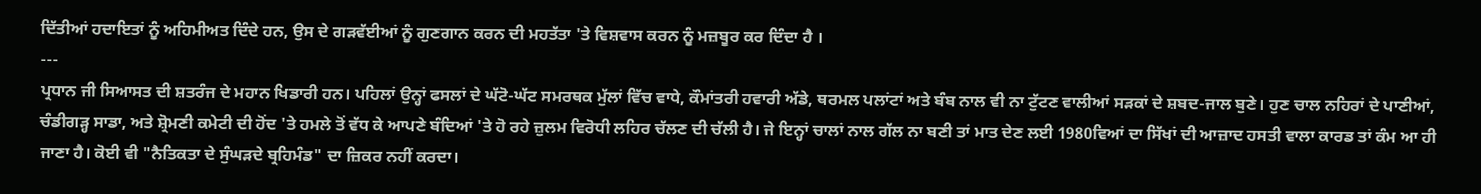ਦਿੱਤੀਆਂ ਹਦਾਇਤਾਂ ਨੂੰ ਅਹਿਮੀਅਤ ਦਿੰਦੇ ਹਨ, ਉਸ ਦੇ ਗੜਵੱਈਆਂ ਨੂੰ ਗੁਣਗਾਨ ਕਰਨ ਦੀ ਮਹਤੱਤਾ 'ਤੇ ਵਿਸ਼ਵਾਸ ਕਰਨ ਨੂੰ ਮਜ਼ਬੂਰ ਕਰ ਦਿੰਦਾ ਹੈ ।
---
ਪ੍ਰਧਾਨ ਜੀ ਸਿਆਸਤ ਦੀ ਸ਼ਤਰੰਜ ਦੇ ਮਹਾਨ ਖਿਡਾਰੀ ਹਨ। ਪਹਿਲਾਂ ਉਨ੍ਹਾਂ ਫਸਲਾਂ ਦੇ ਘੱਟੋ-ਘੱਟ ਸਮਰਥਕ ਮੁੱਲਾਂ ਵਿੱਚ ਵਾਧੇ, ਕੌਮਾਂਤਰੀ ਹਵਾਰੀ ਅੱਡੇ, ਥਰਮਲ ਪਲਾਂਟਾਂ ਅਤੇ ਬੰਬ ਨਾਲ ਵੀ ਨਾ ਟੁੱਟਣ ਵਾਲੀਆਂ ਸੜਕਾਂ ਦੇ ਸ਼ਬਦ-ਜਾਲ ਬੁਣੇ। ਹੁਣ ਚਾਲ ਨਹਿਰਾਂ ਦੇ ਪਾਣੀਆਂ, ਚੰਡੀਗੜ੍ਹ ਸਾਡਾ, ਅਤੇ ਸ਼੍ਰੋਮਣੀ ਕਮੇਟੀ ਦੀ ਹੋਂਦ 'ਤੇ ਹਮਲੇ ਤੋਂ ਵੱਧ ਕੇ ਆਪਣੇ ਬੰਦਿਆਂ 'ਤੇ ਹੋ ਰਹੇ ਜ਼ੁਲਮ ਵਿਰੋਧੀ ਲਹਿਰ ਚੱਲਣ ਦੀ ਚੱਲੀ ਹੈ। ਜੇ ਇਨ੍ਹਾਂ ਚਾਲਾਂ ਨਾਲ ਗੱਲ ਨਾ ਬਣੀ ਤਾਂ ਮਾਤ ਦੇਣ ਲਈ 1980ਵਿਆਂ ਦਾ ਸਿੱਖਾਂ ਦੀ ਆਜ਼ਾਦ ਹਸਤੀ ਵਾਲਾ ਕਾਰਡ ਤਾਂ ਕੰਮ ਆ ਹੀ ਜਾਣਾ ਹੈ। ਕੋਈ ਵੀ "ਨੈਤਿਕਤਾ ਦੇ ਸੁੰਘੜਦੇ ਬ੍ਰਹਿਮੰਡ" ਦਾ ਜ਼ਿਕਰ ਨਹੀਂ ਕਰਦਾ।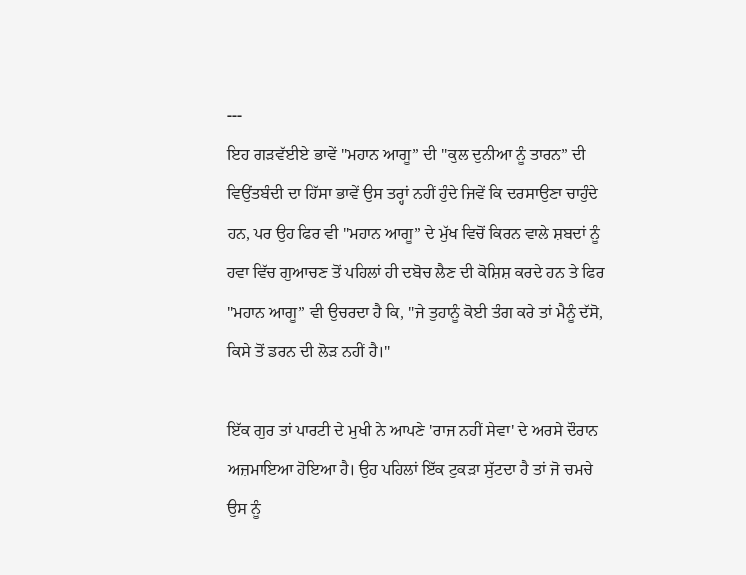---
ਇਹ ਗੜਵੱਈਏ ਭਾਵੇਂ "ਮਹਾਨ ਆਗੂ” ਦੀ "ਕੁਲ ਦੁਨੀਆ ਨੂੰ ਤਾਰਨ” ਦੀ ਵਿਉਂਤਬੰਦੀ ਦਾ ਹਿੱਸਾ ਭਾਵੇਂ ਉਸ ਤਰ੍ਹਾਂ ਨਹੀਂ ਹੁੰਦੇ ਜਿਵੇਂ ਕਿ ਦਰਸਾਉਣਾ ਚਾਹੁੰਦੇ ਹਨ, ਪਰ ਉਹ ਫਿਰ ਵੀ "ਮਹਾਨ ਆਗੂ” ਦੇ ਮੁੱਖ ਵਿਚੋਂ ਕਿਰਨ ਵਾਲੇ ਸ਼ਬਦਾਂ ਨੂੰ ਹਵਾ ਵਿੱਚ ਗੁਆਚਣ ਤੋਂ ਪਹਿਲਾਂ ਹੀ ਦਬੋਚ ਲੈਣ ਦੀ ਕੋਸ਼ਿਸ਼ ਕਰਦੇ ਹਨ ਤੇ ਫਿਰ "ਮਹਾਨ ਆਗੂ” ਵੀ ਉਚਰਦਾ ਹੈ ਕਿ, "ਜੇ ਤੁਹਾਨੂੰ ਕੋਈ ਤੰਗ ਕਰੇ ਤਾਂ ਮੈਨੂੰ ਦੱਸੋ, ਕਿਸੇ ਤੋਂ ਡਰਨ ਦੀ ਲੋੜ ਨਹੀਂ ਹੈ।"

ਇੱਕ ਗੁਰ ਤਾਂ ਪਾਰਟੀ ਦੇ ਮੁਖੀ ਨੇ ਆਪਣੇ 'ਰਾਜ ਨਹੀਂ ਸੇਵਾ' ਦੇ ਅਰਸੇ ਦੌਰਾਨ ਅਜ਼ਮਾਇਆ ਹੋਇਆ ਹੈ। ਉਹ ਪਹਿਲਾਂ ਇੱਕ ਟੁਕੜਾ ਸੁੱਟਦਾ ਹੈ ਤਾਂ ਜੋ ਚਮਚੇ ਉਸ ਨੂੰ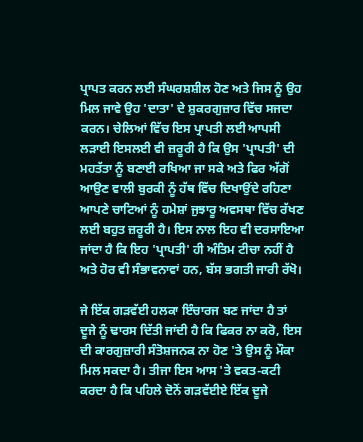ਪ੍ਰਾਪਤ ਕਰਨ ਲਈ ਸੰਘਰਸ਼ਸ਼ੀਲ ਹੋਣ ਅਤੇ ਜਿਸ ਨੂੰ ਉਹ ਮਿਲ ਜਾਵੇ ਉਹ 'ਦਾਤਾ' ਦੇ ਸ਼ੁਕਰਗੁਜ਼ਾਰ ਵਿੱਚ ਸਜਦਾ ਕਰਨ। ਚੇਲਿਆਂ ਵਿੱਚ ਇਸ ਪ੍ਰਾਪਤੀ ਲਈ ਆਪਸੀ ਲੜਾਈ ਇਸਲਈ ਵੀ ਜ਼ਰੂਰੀ ਹੈ ਕਿ ਉਸ 'ਪ੍ਰਾਪਤੀ' ਦੀ ਮਹਤੱਤਾ ਨੂੰ ਬਣਾਈ ਰਖਿਆ ਜਾ ਸਕੇ ਅਤੇ ਫਿਰ ਅੱਗੋਂ ਆਉਣ ਵਾਲੀ ਬੁਰਕੀ ਨੂੰ ਹੱਥ ਵਿੱਚ ਦਿਖਾਉਂਦੇ ਰਹਿਣਾ ਆਪਣੇ ਚਾਟਿਆਂ ਨੂੰ ਹਮੇਸ਼ਾਂ ਜੁਝਾਰੂ ਅਵਸਥਾ ਵਿੱਚ ਰੱਖਣ ਲਈ ਬਹੁਤ ਜ਼ਰੂਰੀ ਹੈ। ਇਸ ਨਾਲ ਇਹ ਵੀ ਦਰਸਾਇਆ ਜਾਂਦਾ ਹੈ ਕਿ ਇਹ 'ਪ੍ਰਾਪਤੀ' ਹੀ ਅੰਤਿਮ ਟੀਚਾ ਨਹੀਂ ਹੈ ਅਤੇ ਹੋਰ ਵੀ ਸੰਭਾਵਨਾਵਾਂ ਹਨ, ਬੱਸ ਭਗਤੀ ਜਾਰੀ ਰੱਖੋ।

ਜੇ ਇੱਕ ਗੜਵੱਈ ਹਲਕਾ ਇੰਚਾਰਜ ਬਣ ਜਾਂਦਾ ਹੈ ਤਾਂ ਦੂਜੇ ਨੂੰ ਢਾਰਸ ਦਿੱਤੀ ਜਾਂਦੀ ਹੈ ਕਿ ਫਿਕਰ ਨਾ ਕਰੋ, ਇਸ ਦੀ ਕਾਰਗੁਜ਼ਾਰੀ ਸੰਤੋਸ਼ਜਨਕ ਨਾ ਹੋਣ 'ਤੇ ਉਸ ਨੂੰ ਮੌਕਾ ਮਿਲ ਸਕਦਾ ਹੈ। ਤੀਜਾ ਇਸ ਆਸ 'ਤੇ ਵਕਤ-ਕਟੀ ਕਰਦਾ ਹੈ ਕਿ ਪਹਿਲੇ ਦੋਨੋਂ ਗੜਵੱਈਏ ਇੱਕ ਦੂਜੇ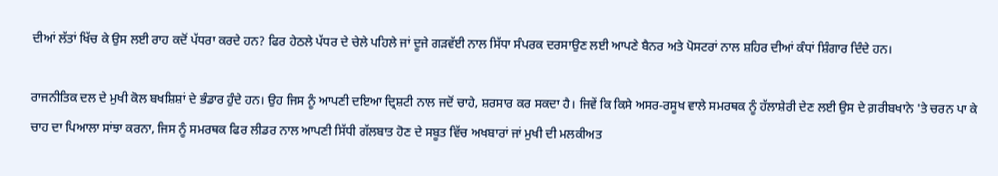ਦੀਆਂ ਲੱਤਾਂ ਖਿੱਚ ਕੇ ਉਸ ਲਈ ਰਾਹ ਕਦੋਂ ਪੱਧਰਾ ਕਰਦੇ ਹਨ? ਫਿਰ ਹੇਠਲੇ ਪੱਧਰ ਦੇ ਚੇਲੇ ਪਹਿਲੇ ਜਾਂ ਦੂਜੇ ਗੜਵੱਈ ਨਾਲ ਸਿੱਧਾ ਸੰਪਰਕ ਦਰਸਾਉਣ ਲਈ ਆਪਣੇ ਬੈਨਰ ਅਤੇ ਪੋਸਟਰਾਂ ਨਾਲ ਸ਼ਹਿਰ ਦੀਆਂ ਕੰਧਾਂ ਸ਼ਿੰਗਾਰ ਦਿੰਦੇ ਹਨ।

ਰਾਜਨੀਤਿਕ ਦਲ ਦੇ ਮੁਖੀ ਕੋਲ ਬਖਸ਼ਿਸ਼ਾਂ ਦੇ ਭੰਡਾਰ ਹੁੰਦੇ ਹਨ। ਉਹ ਜਿਸ ਨੂੰ ਆਪਣੀ ਦਇਆ ਦ੍ਰਿਸ਼ਟੀ ਨਾਲ ਜਦੋਂ ਚਾਹੇ, ਸ਼ਰਸਾਰ ਕਰ ਸਕਦਾ ਹੈ। ਜਿਵੇਂ ਕਿ ਕਿਸੇ ਅਸਰ-ਰਸੂਖ ਵਾਲੇ ਸਮਰਥਕ ਨੂੰ ਹੱਲਾਸ਼ੇਰੀ ਦੇਣ ਲਈ ਉਸ ਦੇ ਗ਼ਰੀਬਖਾਨੇ 'ਤੇ ਚਰਨ ਪਾ ਕੇ ਚਾਹ ਦਾ ਪਿਆਲਾ ਸਾਂਝਾ ਕਰਨਾ, ਜਿਸ ਨੂੰ ਸਮਰਥਕ ਫਿਰ ਲੀਡਰ ਨਾਲ ਆਪਣੀ ਸਿੱਧੀ ਗੱਲਬਾਤ ਹੋਣ ਦੇ ਸਬੂਤ ਵਿੱਚ ਅਖਬਾਰਾਂ ਜਾਂ ਮੁਖੀ ਦੀ ਮਲਕੀਅਤ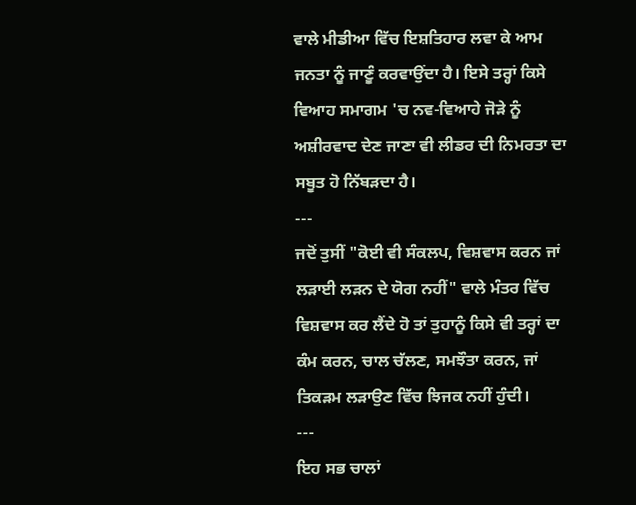ਵਾਲੇ ਮੀਡੀਆ ਵਿੱਚ ਇਸ਼ਤਿਹਾਰ ਲਵਾ ਕੇ ਆਮ ਜਨਤਾ ਨੂੰ ਜਾਣੂੰ ਕਰਵਾਉਂਦਾ ਹੈ। ਇਸੇ ਤਰ੍ਹਾਂ ਕਿਸੇ ਵਿਆਹ ਸਮਾਗਮ 'ਚ ਨਵ-ਵਿਆਹੇ ਜੋੜੇ ਨੂੰ ਅਸ਼ੀਰਵਾਦ ਦੇਣ ਜਾਣਾ ਵੀ ਲੀਡਰ ਦੀ ਨਿਮਰਤਾ ਦਾ ਸਬੂਤ ਹੋ ਨਿੱਬੜਦਾ ਹੈ।
---
ਜਦੋਂ ਤੁਸੀਂ "ਕੋਈ ਵੀ ਸੰਕਲਪ, ਵਿਸ਼ਵਾਸ ਕਰਨ ਜਾਂ ਲੜਾਈ ਲੜਨ ਦੇ ਯੋਗ ਨਹੀਂ" ਵਾਲੇ ਮੰਤਰ ਵਿੱਚ ਵਿਸ਼ਵਾਸ ਕਰ ਲੈਂਦੇ ਹੋ ਤਾਂ ਤੁਹਾਨੂੰ ਕਿਸੇ ਵੀ ਤਰ੍ਹਾਂ ਦਾ ਕੰਮ ਕਰਨ, ਚਾਲ ਚੱਲਣ, ਸਮਝੌਤਾ ਕਰਨ, ਜਾਂ ਤਿਕੜਮ ਲੜਾਉਣ ਵਿੱਚ ਝਿਜਕ ਨਹੀਂ ਹੁੰਦੀ।
---
ਇਹ ਸਭ ਚਾਲਾਂ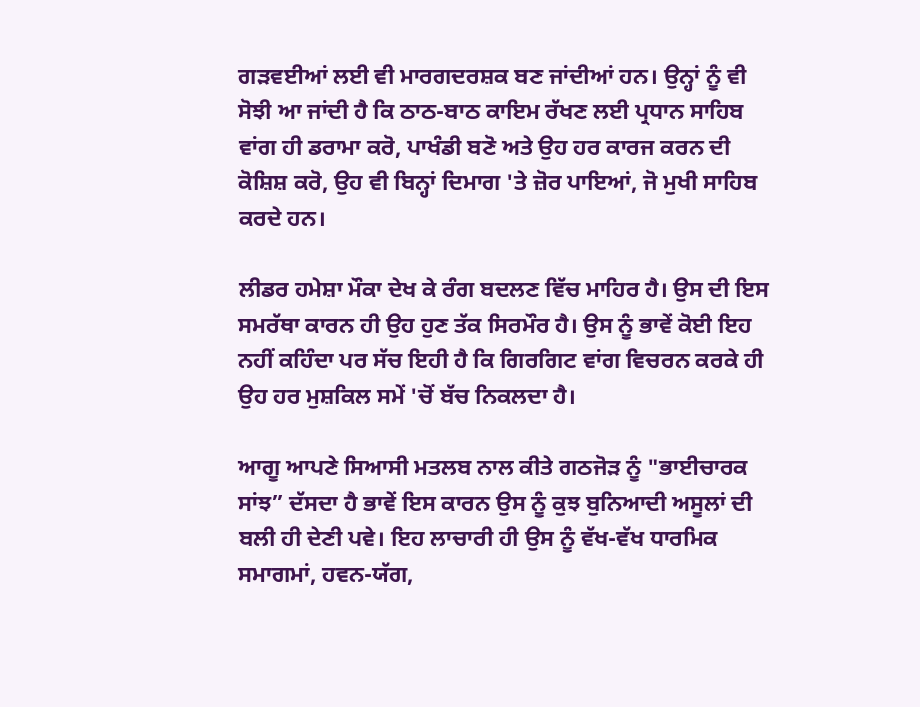ਗੜਵਈਆਂ ਲਈ ਵੀ ਮਾਰਗਦਰਸ਼ਕ ਬਣ ਜਾਂਦੀਆਂ ਹਨ। ਉਨ੍ਹਾਂ ਨੂੰ ਵੀ ਸੋਝੀ ਆ ਜਾਂਦੀ ਹੈ ਕਿ ਠਾਠ-ਬਾਠ ਕਾਇਮ ਰੱਖਣ ਲਈ ਪ੍ਰਧਾਨ ਸਾਹਿਬ ਵਾਂਗ ਹੀ ਡਰਾਮਾ ਕਰੋ, ਪਾਖੰਡੀ ਬਣੋ ਅਤੇ ਉਹ ਹਰ ਕਾਰਜ ਕਰਨ ਦੀ ਕੋਸ਼ਿਸ਼ ਕਰੋ, ਉਹ ਵੀ ਬਿਨ੍ਹਾਂ ਦਿਮਾਗ 'ਤੇ ਜ਼ੋਰ ਪਾਇਆਂ, ਜੋ ਮੁਖੀ ਸਾਹਿਬ ਕਰਦੇ ਹਨ।

ਲੀਡਰ ਹਮੇਸ਼ਾ ਮੌਕਾ ਦੇਖ ਕੇ ਰੰਗ ਬਦਲਣ ਵਿੱਚ ਮਾਹਿਰ ਹੈ। ਉਸ ਦੀ ਇਸ ਸਮਰੱਥਾ ਕਾਰਨ ਹੀ ਉਹ ਹੁਣ ਤੱਕ ਸਿਰਮੌਰ ਹੈ। ਉਸ ਨੂੰ ਭਾਵੇਂ ਕੋਈ ਇਹ ਨਹੀਂ ਕਹਿੰਦਾ ਪਰ ਸੱਚ ਇਹੀ ਹੈ ਕਿ ਗਿਰਗਿਟ ਵਾਂਗ ਵਿਚਰਨ ਕਰਕੇ ਹੀ ਉਹ ਹਰ ਮੁਸ਼ਕਿਲ ਸਮੇਂ 'ਚੋਂ ਬੱਚ ਨਿਕਲਦਾ ਹੈ।

ਆਗੂ ਆਪਣੇ ਸਿਆਸੀ ਮਤਲਬ ਨਾਲ ਕੀਤੇ ਗਠਜੋੜ ਨੂੰ "ਭਾਈਚਾਰਕ ਸਾਂਝ” ਦੱਸਦਾ ਹੈ ਭਾਵੇਂ ਇਸ ਕਾਰਨ ਉਸ ਨੂੰ ਕੁਝ ਬੁਨਿਆਦੀ ਅਸੂਲਾਂ ਦੀ ਬਲੀ ਹੀ ਦੇਣੀ ਪਵੇ। ਇਹ ਲਾਚਾਰੀ ਹੀ ਉਸ ਨੂੰ ਵੱਖ-ਵੱਖ ਧਾਰਮਿਕ ਸਮਾਗਮਾਂ, ਹਵਨ-ਯੱਗ,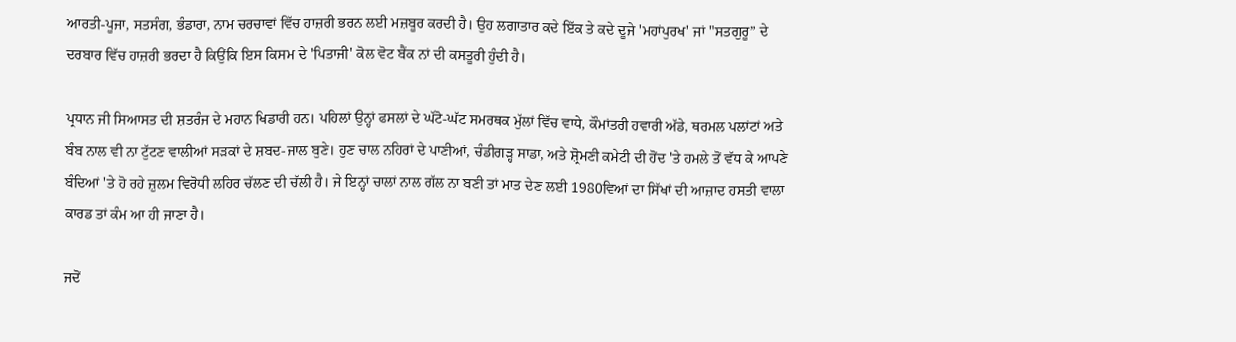ਆਰਤੀ-ਪੂਜਾ, ਸਤਸੰਗ, ਭੰਡਾਰਾ, ਨਾਮ ਚਰਚਾਵਾਂ ਵਿੱਚ ਹਾਜ਼ਰੀ ਭਰਨ ਲਈ ਮਜ਼ਬੂਰ ਕਰਦੀ ਹੈ। ਉਹ ਲਗਾਤਾਰ ਕਦੇ ਇੱਕ ਤੇ ਕਦੇ ਦੂਜੇ 'ਮਹਾਂਪੁਰਖ' ਜਾਂ "ਸਤਗੁਰੂ” ਦੇ ਦਰਬਾਰ ਵਿੱਚ ਹਾਜ਼ਰੀ ਭਰਦਾ ਹੈ ਕਿਉਂਕਿ ਇਸ ਕਿਸਮ ਦੇ 'ਪਿਤਾਜੀ' ਕੋਲ ਵੋਟ ਬੈਂਕ ਨਾਂ ਦੀ ਕਸਤੂਰੀ ਹੁੰਦੀ ਹੈ।

ਪ੍ਰਧਾਨ ਜੀ ਸਿਆਸਤ ਦੀ ਸ਼ਤਰੰਜ ਦੇ ਮਹਾਨ ਖਿਡਾਰੀ ਹਨ। ਪਹਿਲਾਂ ਉਨ੍ਹਾਂ ਫਸਲਾਂ ਦੇ ਘੱਟੋ-ਘੱਟ ਸਮਰਥਕ ਮੁੱਲਾਂ ਵਿੱਚ ਵਾਧੇ, ਕੌਮਾਂਤਰੀ ਹਵਾਰੀ ਅੱਡੇ, ਥਰਮਲ ਪਲਾਂਟਾਂ ਅਤੇ ਬੰਬ ਨਾਲ ਵੀ ਨਾ ਟੁੱਟਣ ਵਾਲੀਆਂ ਸੜਕਾਂ ਦੇ ਸ਼ਬਦ-ਜਾਲ ਬੁਣੇ। ਹੁਣ ਚਾਲ ਨਹਿਰਾਂ ਦੇ ਪਾਣੀਆਂ, ਚੰਡੀਗੜ੍ਹ ਸਾਡਾ, ਅਤੇ ਸ਼੍ਰੋਮਣੀ ਕਮੇਟੀ ਦੀ ਹੋਂਦ 'ਤੇ ਹਮਲੇ ਤੋਂ ਵੱਧ ਕੇ ਆਪਣੇ ਬੰਦਿਆਂ 'ਤੇ ਹੋ ਰਹੇ ਜ਼ੁਲਮ ਵਿਰੋਧੀ ਲਹਿਰ ਚੱਲਣ ਦੀ ਚੱਲੀ ਹੈ। ਜੇ ਇਨ੍ਹਾਂ ਚਾਲਾਂ ਨਾਲ ਗੱਲ ਨਾ ਬਣੀ ਤਾਂ ਮਾਤ ਦੇਣ ਲਈ 1980ਵਿਆਂ ਦਾ ਸਿੱਖਾਂ ਦੀ ਆਜ਼ਾਦ ਹਸਤੀ ਵਾਲਾ ਕਾਰਡ ਤਾਂ ਕੰਮ ਆ ਹੀ ਜਾਣਾ ਹੈ।

ਜਦੋਂ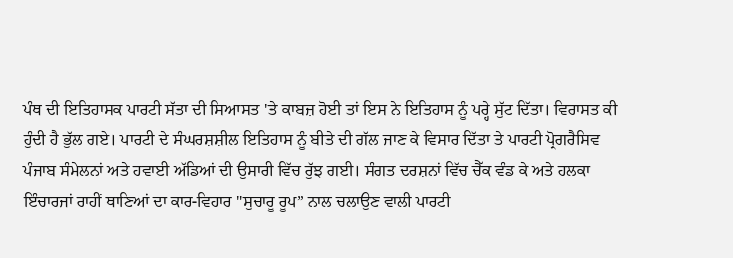ਪੰਥ ਦੀ ਇਤਿਹਾਸਕ ਪਾਰਟੀ ਸੱਤਾ ਦੀ ਸਿਆਸਤ 'ਤੇ ਕਾਬਜ਼ ਹੋਈ ਤਾਂ ਇਸ ਨੇ ਇਤਿਹਾਸ ਨੂੰ ਪਰ੍ਹੇ ਸੁੱਟ ਦਿੱਤਾ। ਵਿਰਾਸਤ ਕੀ ਹੁੰਦੀ ਹੈ ਭੁੱਲ ਗਏ। ਪਾਰਟੀ ਦੇ ਸੰਘਰਸ਼ਸ਼ੀਲ ਇਤਿਹਾਸ ਨੂੰ ਬੀਤੇ ਦੀ ਗੱਲ ਜਾਣ ਕੇ ਵਿਸਾਰ ਦਿੱਤਾ ਤੇ ਪਾਰਟੀ ਪ੍ਰੋਗਰੈਸਿਵ ਪੰਜਾਬ ਸੰਮੇਲਨਾਂ ਅਤੇ ਹਵਾਈ ਅੱਡਿਆਂ ਦੀ ਉਸਾਰੀ ਵਿੱਚ ਰੁੱਝ ਗਈ। ਸੰਗਤ ਦਰਸ਼ਨਾਂ ਵਿੱਚ ਚੈੱਕ ਵੰਡ ਕੇ ਅਤੇ ਹਲਕਾ ਇੰਚਾਰਜਾਂ ਰਾਹੀਂ ਥਾਣਿਆਂ ਦਾ ਕਾਰ-ਵਿਹਾਰ "ਸੁਚਾਰੂ ਰੂਪ” ਨਾਲ ਚਲਾਉਣ ਵਾਲੀ ਪਾਰਟੀ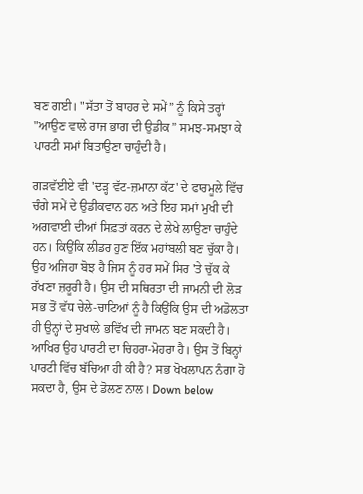ਬਣ ਗਈ। "ਸੱਤਾ ਤੋਂ ਬਾਹਰ ਦੇ ਸਮੇਂ” ਨੂੰ ਕਿਸੇ ਤਰ੍ਹਾਂ "ਆਉਣ ਵਾਲੇ ਰਾਜ ਭਾਗ ਦੀ ਉਡੀਕ” ਸਮਝ-ਸਮਝਾ ਕੇ ਪਾਰਟੀ ਸਮਾਂ ਬਿਤਾਉਣਾ ਚਾਹੁੰਦੀ ਹੈ।

ਗੜਵੱਈਏ ਵੀ 'ਦੜ੍ਹ ਵੱਟ-ਜ਼ਮਾਨਾ ਕੱਟ' ਦੇ ਫਾਰਮੂਲੇ ਵਿੱਚ ਚੰਗੇ ਸਮੇਂ ਦੇ ਉਡੀਕਵਾਨ ਹਨ ਅਤੇ ਇਹ ਸਮਾਂ ਮੁਖੀ ਦੀ ਅਗਵਾਈ ਦੀਆਂ ਸਿਫ਼ਤਾਂ ਕਰਨ ਦੇ ਲੇਖੇ ਲਾਉਣਾ ਚਾਹੁੰਦੇ ਹਨ। ਕਿਉਂਕਿ ਲੀਡਰ ਹੁਣ ਇੱਕ ਮਹਾਂਬਲੀ ਬਣ ਚੁੱਕਾ ਹੈ। ਉਹ ਅਜਿਹਾ ਬੋਝ ਹੈ ਜਿਸ ਨੂੰ ਹਰ ਸਮੇਂ ਸਿਰ 'ਤੇ ਚੁੱਕ ਕੇ ਰੱਖਣਾ ਜ਼ਰੂਰੀ ਹੈ। ਉਸ ਦੀ ਸਥਿਰਤਾ ਦੀ ਜਾਮਨੀ ਦੀ ਲੋੜ ਸਭ ਤੋਂ ਵੱਧ ਚੇਲੇ-ਚਾਟਿਆਂ ਨੂੰ ਹੈ ਕਿਉਂਕਿ ਉਸ ਦੀ ਅਡੋਲਤਾ ਹੀ ਉਨ੍ਹਾਂ ਦੇ ਸੁਖਾਲੇ ਭਵਿੱਖ ਦੀ ਜਾਮਨ ਬਣ ਸਕਦੀ ਹੈ। ਆਖਿਰ ਉਹ ਪਾਰਟੀ ਦਾ ਚਿਹਰਾ-ਮੋਹਰਾ ਹੈ। ਉਸ ਤੋਂ ਬਿਨ੍ਹਾਂ ਪਾਰਟੀ ਵਿੱਚ ਬੱਚਿਆ ਹੀ ਕੀ ਹੈ? ਸਭ ਖੋਖਲਾਪਨ ਨੰਗਾ ਹੋ ਸਕਦਾ ਹੈ, ਉਸ ਦੇ ਡੋਲਣ ਨਾਲ। Down below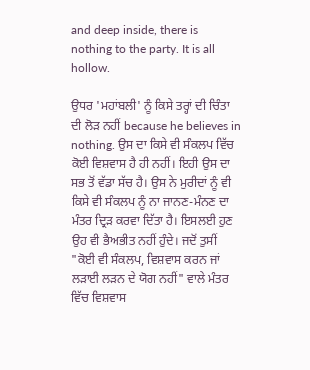and deep inside, there is nothing to the party. It is all hollow.

ਉਧਰ 'ਮਹਾਂਬਲੀ' ਨੂੰ ਕਿਸੇ ਤਰ੍ਹਾਂ ਦੀ ਚਿੰਤਾ ਦੀ ਲੋੜ ਨਹੀਂ because he believes in nothing. ਉਸ ਦਾ ਕਿਸੇ ਵੀ ਸੰਕਲਪ ਵਿੱਚ ਕੋਈ ਵਿਸ਼ਵਾਸ ਹੈ ਹੀ ਨਹੀਂ। ਇਹੀ ਉਸ ਦਾ ਸਭ ਤੋਂ ਵੱਡਾ ਸੱਚ ਹੈ। ਉਸ ਨੇ ਮੁਰੀਦਾਂ ਨੂੰ ਵੀ ਕਿਸੇ ਵੀ ਸੰਕਲਪ ਨੂੰ ਨਾ ਜਾਨਣ-ਮੰਨਣ ਦਾ ਮੰਤਰ ਦ੍ਰਿੜ ਕਰਵਾ ਦਿੱਤਾ ਹੈ। ਇਸਲਈ ਹੁਣ ਉਹ ਵੀ ਭੈਅਭੀਤ ਨਹੀਂ ਹੁੰਦੇ। ਜਦੋਂ ਤੁਸੀਂ "ਕੋਈ ਵੀ ਸੰਕਲਪ, ਵਿਸ਼ਵਾਸ ਕਰਨ ਜਾਂ ਲੜਾਈ ਲੜਨ ਦੇ ਯੋਗ ਨਹੀਂ" ਵਾਲੇ ਮੰਤਰ ਵਿੱਚ ਵਿਸ਼ਵਾਸ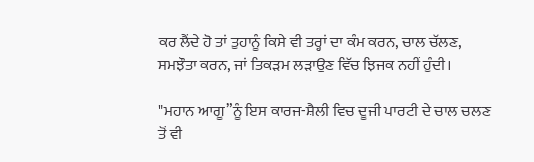ਕਰ ਲੈਂਦੇ ਹੋ ਤਾਂ ਤੁਹਾਨੂੰ ਕਿਸੇ ਵੀ ਤਰ੍ਹਾਂ ਦਾ ਕੰਮ ਕਰਨ, ਚਾਲ ਚੱਲਣ, ਸਮਝੌਤਾ ਕਰਨ, ਜਾਂ ਤਿਕੜਮ ਲੜਾਉਣ ਵਿੱਚ ਝਿਜਕ ਨਹੀਂ ਹੁੰਦੀ।

"ਮਹਾਨ ਆਗੂ”ਨੂੰ ਇਸ ਕਾਰਜ-ਸ਼ੈਲੀ ਵਿਚ ਦੂਜੀ ਪਾਰਟੀ ਦੇ ਚਾਲ ਚਲਣ ਤੋਂ ਵੀ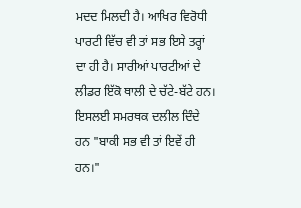ਮਦਦ ਮਿਲਦੀ ਹੈ। ਆਖਿਰ ਵਿਰੋਧੀ ਪਾਰਟੀ ਵਿੱਚ ਵੀ ਤਾਂ ਸਭ ਇਸੇ ਤਰ੍ਹਾਂ ਦਾ ਹੀ ਹੈ। ਸਾਰੀਆਂ ਪਾਰਟੀਆਂ ਦੇ ਲੀਡਰ ਇੱਕੋ ਥਾਲੀ ਦੇ ਚੱਟੇ-ਬੱਟੇ ਹਨ। ਇਸਲਈ ਸਮਰਥਕ ਦਲੀਲ ਦਿੰਦੇ ਹਨ "ਬਾਕੀ ਸਭ ਵੀ ਤਾਂ ਇਵੇਂ ਹੀ ਹਨ।"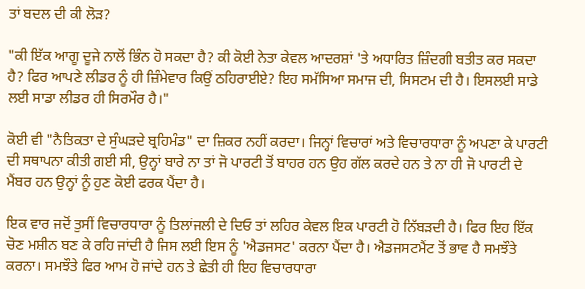ਤਾਂ ਬਦਲ ਦੀ ਕੀ ਲੋੜ?

"ਕੀ ਇੱਕ ਆਗੂ ਦੂਜੇ ਨਾਲੋਂ ਭਿੰਨ ਹੋ ਸਕਦਾ ਹੈ? ਕੀ ਕੋਈ ਨੇਤਾ ਕੇਵਲ ਆਦਰਸ਼ਾਂ 'ਤੇ ਅਧਾਰਿਤ ਜ਼ਿੰਦਗੀ ਬਤੀਤ ਕਰ ਸਕਦਾ ਹੈ? ਫਿਰ ਆਪਣੇ ਲੀਡਰ ਨੂੰ ਹੀ ਜ਼ਿੰਮੇਵਾਰ ਕਿਉਂ ਠਹਿਰਾਈਏ? ਇਹ ਸਮੱਸਿਆ ਸਮਾਜ ਦੀ, ਸਿਸਟਮ ਦੀ ਹੈ। ਇਸਲਈ ਸਾਡੇ ਲਈ ਸਾਡਾ ਲੀਡਰ ਹੀ ਸਿਰਮੌਰ ਹੈ।"

ਕੋਈ ਵੀ "ਨੈਤਿਕਤਾ ਦੇ ਸੁੰਘੜਦੇ ਬ੍ਰਹਿਮੰਡ" ਦਾ ਜ਼ਿਕਰ ਨਹੀਂ ਕਰਦਾ। ਜਿਨ੍ਹਾਂ ਵਿਚਾਰਾਂ ਅਤੇ ਵਿਚਾਰਧਾਰਾ ਨੂੰ ਅਪਣਾ ਕੇ ਪਾਰਟੀ ਦੀ ਸਥਾਪਨਾ ਕੀਤੀ ਗਈ ਸੀ, ਉਨ੍ਹਾਂ ਬਾਰੇ ਨਾ ਤਾਂ ਜੋ ਪਾਰਟੀ ਤੋਂ ਬਾਹਰ ਹਨ ਉਹ ਗੱਲ ਕਰਦੇ ਹਨ ਤੇ ਨਾ ਹੀ ਜੋ ਪਾਰਟੀ ਦੇ ਮੈਂਬਰ ਹਨ ਉਨ੍ਹਾਂ ਨੂੰ ਹੁਣ ਕੋਈ ਫਰਕ ਪੈਂਦਾ ਹੈ।

ਇਕ ਵਾਰ ਜਦੋਂ ਤੁਸੀਂ ਵਿਚਾਰਧਾਰਾ ਨੂੰ ਤਿਲਾਂਜਲੀ ਦੇ ਦਿਓ ਤਾਂ ਲਹਿਰ ਕੇਵਲ ਇਕ ਪਾਰਟੀ ਹੋ ਨਿੱਬੜਦੀ ਹੈ। ਫਿਰ ਇਹ ਇੱਕ ਚੋਣ ਮਸ਼ੀਨ ਬਣ ਕੇ ਰਹਿ ਜਾਂਦੀ ਹੈ ਜਿਸ ਲਈ ਇਸ ਨੂੰ 'ਐਡਜਸਟ' ਕਰਨਾ ਪੈਂਦਾ ਹੈ। ਐਡਜਸਟਮੈਂਟ ਤੋਂ ਭਾਵ ਹੈ ਸਮਝੌਤੇ ਕਰਨਾ। ਸਮਝੌਤੇ ਫਿਰ ਆਮ ਹੋ ਜਾਂਦੇ ਹਨ ਤੇ ਛੇਤੀ ਹੀ ਇਹ ਵਿਚਾਰਧਾਰਾ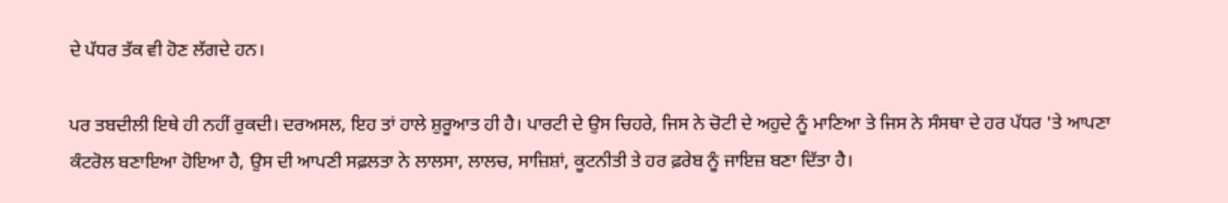ਦੇ ਪੱਧਰ ਤੱਕ ਵੀ ਹੋਣ ਲੱਗਦੇ ਹਨ।

ਪਰ ਤਬਦੀਲੀ ਇਥੇ ਹੀ ਨਹੀਂ ਰੁਕਦੀ। ਦਰਅਸਲ, ਇਹ ਤਾਂ ਹਾਲੇ ਸ਼ੁਰੂਆਤ ਹੀ ਹੈ। ਪਾਰਟੀ ਦੇ ਉਸ ਚਿਹਰੇ, ਜਿਸ ਨੇ ਚੋਟੀ ਦੇ ਅਹੁਦੇ ਨੂੰ ਮਾਣਿਆ ਤੇ ਜਿਸ ਨੇ ਸੰਸਥਾ ਦੇ ਹਰ ਪੱਧਰ 'ਤੇ ਆਪਣਾ ਕੰਟਰੋਲ ਬਣਾਇਆ ਹੋਇਆ ਹੈ, ਉਸ ਦੀ ਆਪਣੀ ਸਫ਼ਲਤਾ ਨੇ ਲਾਲਸਾ, ਲਾਲਚ, ਸਾਜ਼ਿਸ਼ਾਂ, ਕੂਟਨੀਤੀ ਤੇ ਹਰ ਫ਼ਰੇਬ ਨੂੰ ਜਾਇਜ਼ ਬਣਾ ਦਿੱਤਾ ਹੈ।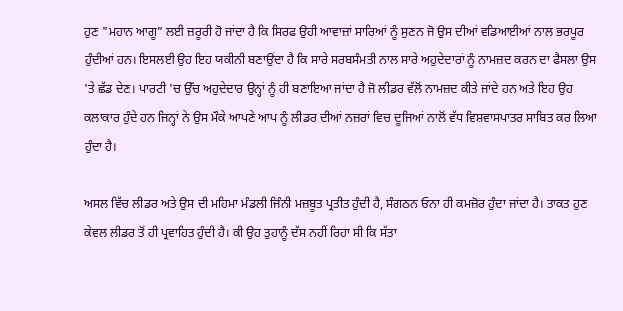ਹੁਣ "ਮਹਾਨ ਆਗੂ” ਲਈ ਜ਼ਰੂਰੀ ਹੋ ਜਾਂਦਾ ਹੈ ਕਿ ਸਿਰਫ ਉਹੀ ਆਵਾਜ਼ਾਂ ਸਾਰਿਆਂ ਨੂੰ ਸੁਣਨ ਜੋ ਉਸ ਦੀਆਂ ਵਡਿਆਈਆਂ ਨਾਲ ਭਰਪੂਰ ਹੁੰਦੀਆਂ ਹਨ। ਇਸਲਈ ਉਹ ਇਹ ਯਕੀਨੀ ਬਣਾਉਂਦਾ ਹੈ ਕਿ ਸਾਰੇ ਸਰਬਸੰਮਤੀ ਨਾਲ ਸਾਰੇ ਅਹੁਦੇਦਾਰਾਂ ਨੂੰ ਨਾਮਜ਼ਦ ਕਰਨ ਦਾ ਫੈਸਲਾ ਉਸ 'ਤੇ ਛੱਡ ਦੇਣ। ਪਾਰਟੀ 'ਚ ਉੱਚ ਅਹੁਦੇਦਾਰ ਉਨ੍ਹਾਂ ਨੂੰ ਹੀ ਬਣਾਇਆ ਜਾਂਦਾ ਹੈ ਜੋ ਲੀਡਰ ਵੱਲੋਂ ਨਾਮਜ਼ਦ ਕੀਤੇ ਜਾਂਦੇ ਹਨ ਅਤੇ ਇਹ ਉਹ ਕਲਾਕਾਰ ਹੁੰਦੇ ਹਨ ਜਿਨ੍ਹਾਂ ਨੇ ਉਸ ਮੌਕੇ ਆਪਣੇ ਆਪ ਨੂੰ ਲੀਡਰ ਦੀਆਂ ਨਜ਼ਰਾਂ ਵਿਚ ਦੂਜਿਆਂ ਨਾਲੋਂ ਵੱਧ ਵਿਸ਼ਵਾਸਪਾਤਰ ਸਾਬਿਤ ਕਰ ਲਿਆ ਹੁੰਦਾ ਹੈ।

ਅਸਲ ਵਿੱਚ ਲੀਡਰ ਅਤੇ ਉਸ ਦੀ ਮਹਿਮਾ ਮੰਡਲੀ ਜਿੰਨੀ ਮਜ਼ਬੂਤ ਪ੍ਰਤੀਤ ਹੁੰਦੀ ਹੈ, ਸੰਗਠਨ ਓਨਾ ਹੀ ਕਮਜ਼ੋਰ ਹੁੰਦਾ ਜਾਂਦਾ ਹੈ। ਤਾਕਤ ਹੁਣ ਕੇਵਲ ਲੀਡਰ ਤੋਂ ਹੀ ਪ੍ਰਵਾਹਿਤ ਹੁੰਦੀ ਹੈ। ਕੀ ਉਹ ਤੁਹਾਨੂੰ ਦੱਸ ਨਹੀਂ ਰਿਹਾ ਸੀ ਕਿ ਸੱਤਾ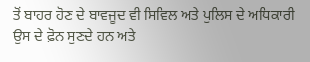ਤੋਂ ਬਾਹਰ ਹੋਣ ਦੇ ਬਾਵਜੂਦ ਵੀ ਸਿਵਿਲ ਅਤੇ ਪੁਲਿਸ ਦੇ ਅਧਿਕਾਰੀ ਉਸ ਦੇ ਫ਼ੋਨ ਸੁਣਦੇ ਹਨ ਅਤੇ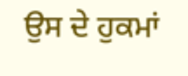ਉਸ ਦੇ ਹੁਕਮਾਂ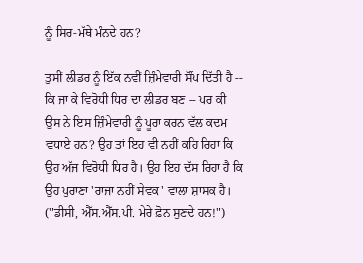ਨੂੰ ਸਿਰ-ਮੱਥੇ ਮੰਨਦੇ ਹਨ?

ਤੁਸੀਂ ਲੀਡਰ ਨੂੰ ਇੱਕ ਨਵੀਂ ਜ਼ਿੰਮੇਵਾਰੀ ਸੌਂਪ ਦਿੱਤੀ ਹੈ -- ਕਿ ਜਾ ਕੇ ਵਿਰੋਧੀ ਧਿਰ ਦਾ ਲੀਡਰ ਬਣ -- ਪਰ ਕੀ ਉਸ ਨੇ ਇਸ ਜ਼ਿੰਮੇਵਾਰੀ ਨੂੰ ਪੂਰਾ ਕਰਨ ਵੱਲ ਕਦਮ ਵਧਾਏ ਹਨ? ਉਹ ਤਾਂ ਇਹ ਵੀ ਨਹੀਂ ਕਹਿ ਰਿਹਾ ਕਿ ਉਹ ਅੱਜ ਵਿਰੋਧੀ ਧਿਰ ਹੈ। ਉਹ ਇਹ ਦੱਸ ਰਿਹਾ ਹੈ ਕਿ ਉਹ ਪੁਰਾਣਾ 'ਰਾਜਾ ਨਹੀਂ ਸੇਵਕ' ਵਾਲਾ ਸ਼ਾਸਕ ਹੈ। ("ਡੀਸੀ, ਐੱਸ.ਐੱਸ.ਪੀ. ਮੇਰੇ ਫ਼ੋਨ ਸੁਣਦੇ ਹਨ!")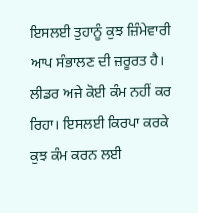ਇਸਲਈ ਤੁਹਾਨੂੰ ਕੁਝ ਜ਼ਿੰਮੇਵਾਰੀ ਆਪ ਸੰਭਾਲਣ ਦੀ ਜ਼ਰੂਰਤ ਹੈ। ਲੀਡਰ ਅਜੇ ਕੋਈ ਕੰਮ ਨਹੀਂ ਕਰ ਰਿਹਾ। ਇਸਲਈ ਕਿਰਪਾ ਕਰਕੇ ਕੁਝ ਕੰਮ ਕਰਨ ਲਈ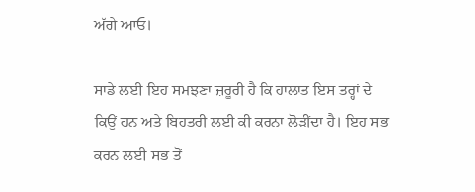ਅੱਗੇ ਆਓ।

ਸਾਡੇ ਲਈ ਇਹ ਸਮਝਣਾ ਜ਼ਰੂਰੀ ਹੈ ਕਿ ਹਾਲਾਤ ਇਸ ਤਰ੍ਹਾਂ ਦੇ ਕਿਉਂ ਹਨ ਅਤੇ ਬਿਹਤਰੀ ਲਈ ਕੀ ਕਰਨਾ ਲੋੜੀਂਦਾ ਹੈ। ਇਹ ਸਭ ਕਰਨ ਲਈ ਸਭ ਤੋਂ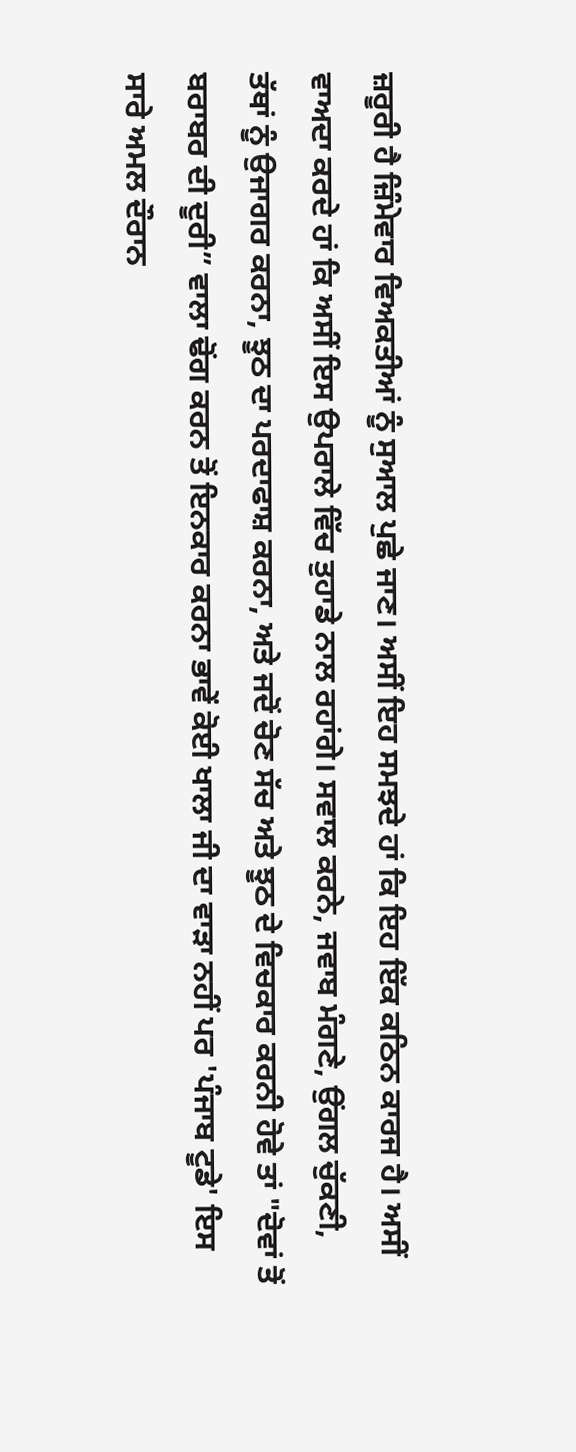ਜ਼ਰੂਰੀ ਹੈ ਜ਼ਿੰਮੇਵਾਰ ਵਿਅਕਤੀਆਂ ਨੂੰ ਸੁਆਲ ਪੁਛੇ ਜਾਣ। ਅਸੀਂ ਇਹ ਸਮਝਦੇ ਹਾਂ ਕਿ ਇਹ ਇੱਕ ਕਠਿਨ ਕਾਰਜ ਹੈ। ਅਸੀਂ ਵਾਅਦਾ ਕਰਦੇ ਹਾਂ ਕਿ ਅਸੀਂ ਇਸ ਉਪਰਾਲੇ ਵਿੱਚ ਤੁਹਾਡੇ ਨਾਲ ਰਹਾਂਗੇ। ਸਵਾਲ ਕਰਨੇ, ਜਵਾਬ ਮੰਗਣੇ, ਉਂਗਲ ਚੁੱਕਣੀ, ਤੱਥਾਂ ਨੂੰ ਉਜਾਗਰ ਕਰਨਾ, ਝੂਠ ਦਾ ਪਰਦਾਫਾਸ਼ ਕਰਨਾ, ਅਤੇ ਜਦੋਂ ਚੋਣ ਸੱਚ ਅਤੇ ਝੂਠ ਦੇ ਵਿਚਕਾਰ ਕਰਨੀ ਹੋਵੇ ਤਾਂ "ਦੋਵਾਂ ਤੋਂ ਬਰਾਬਰ ਦੀ ਦੂਰੀ” ਵਾਲਾ ਢੋਂਗ ਕਰਨ ਤੋਂ ਇਨਕਾਰ ਕਰਨਾ ਭਾਵੇਂ ਕੋਈ ਖਾਲਾ ਜੀ ਦਾ ਵਾੜਾ ਨਹੀਂ ਪਰ 'ਪੰਜਾਬ ਟੂਡੇ' ਇਸ ਸਾਰੇ ਅਮਲ ਦੌਰਾਨ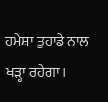ਹਮੇਸ਼ਾ ਤੁਹਾਡੇ ਨਾਲ ਖੜ੍ਹਾ ਰਹੇਗਾ।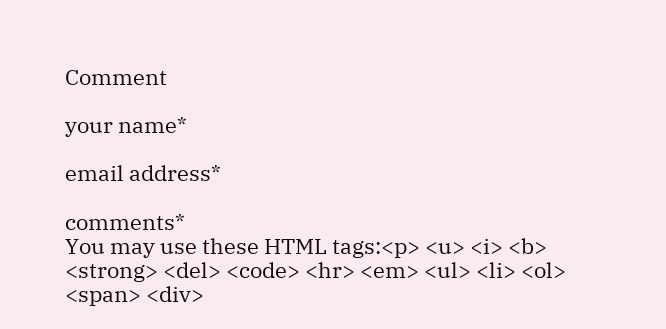Comment

your name*

email address*

comments*
You may use these HTML tags:<p> <u> <i> <b> <strong> <del> <code> <hr> <em> <ul> <li> <ol> <span> <div>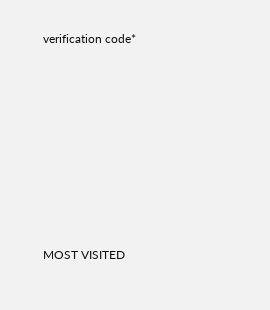verification code*








MOST VISITED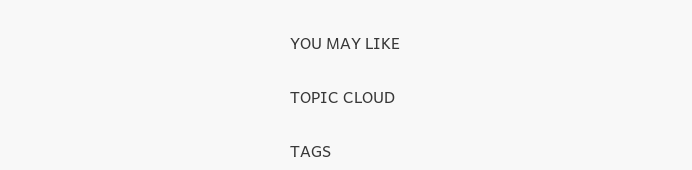YOU MAY LIKE

TOPIC CLOUD

TAGS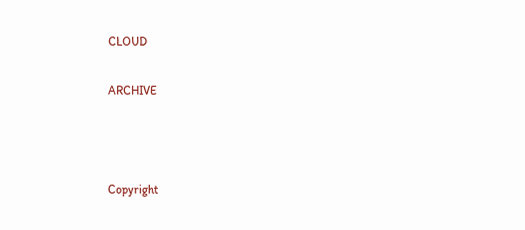CLOUD

ARCHIVE



Copyright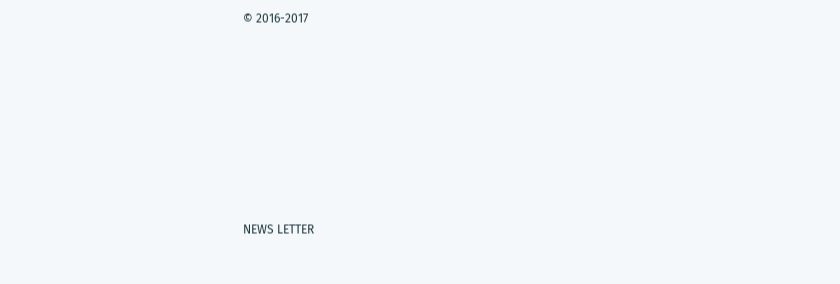© 2016-2017










NEWS LETTER